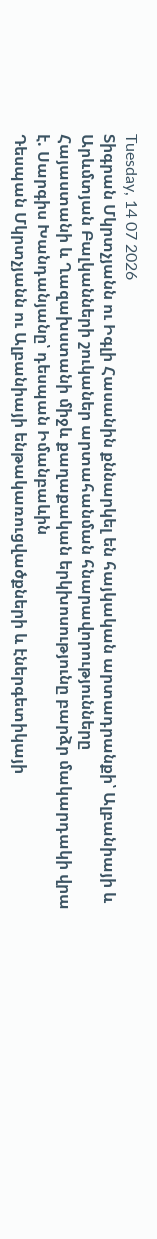Tuesday, 14 07 2026
Տիգրան Մկրտչյանն ու Իգլի Հասանին քննարկել են հայկական արտադրանքի՝ Ալբանիայի և Արևմտյան Բալկանների շուկաներ արտահանման հնարավորությունները
Հայաստանի և Ղազախստանի միջև քաղաքական երկխոսությունը բարձր մակարդակի վրա է. Սարգիս Խանդանյանը՝ դեսպան Իմանբաևին
Դեսպան Մկրտչյանն ու Ալբանիայի ենթակառուցվածքների և էներգետիկայի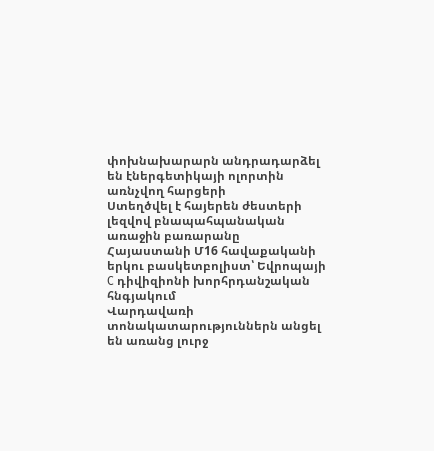փոխնախարարն անդրադարձել են էներգետիկայի ոլորտին առնչվող հարցերի
Ստեղծվել է հայերեն ժեստերի լեզվով բնապահպանական առաջին բառարանը
Հայաստանի Մ16 հավաքականի երկու բասկետբոլիստ՝ Եվրոպայի C դիվիզիոնի խորհրդանշական հնգյակում
Վարդավառի տոնակատարություններն անցել են առանց լուրջ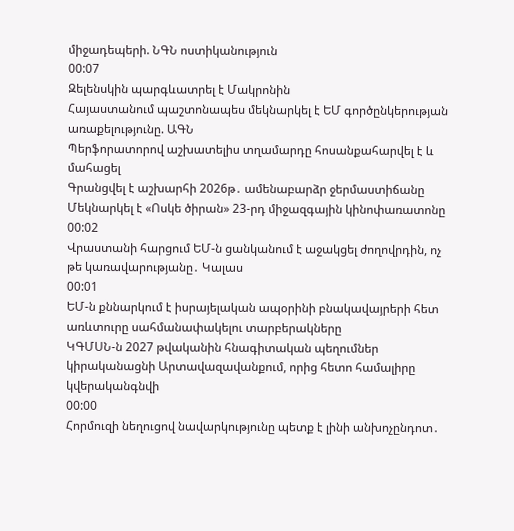միջադեպերի. ՆԳՆ ոստիկանություն
00:07
Զելենսկին պարգևատրել է Մակրոնին
Հայաստանում պաշտոնապես մեկնարկել է ԵՄ գործընկերության առաքելությունը. ԱԳՆ
Պերֆորատորով աշխատելիս տղամարդը հոսանքահարվել է և մահացել
Գրանցվել է աշխարհի 2026թ․ ամենաբարձր ջերմաստիճանը
Մեկնարկել է «Ոսկե ծիրան» 23-րդ միջազգային կինոփառատոնը
00:02
Վրաստանի հարցում ԵՄ-ն ցանկանում է աջակցել ժողովրդին, ոչ թե կառավարությանը․ Կալաս
00:01
ԵՄ-ն քննարկում է իսրայելական ապօրինի բնակավայրերի հետ առևտուրը սահմանափակելու տարբերակները
ԿԳՄՍՆ-ն 2027 թվականին հնագիտական պեղումներ կիրականացնի Արտավազավանքում, որից հետո համալիրը կվերականգնվի
00:00
Հորմուզի նեղուցով նավարկությունը պետք է լինի անխոչընդոտ․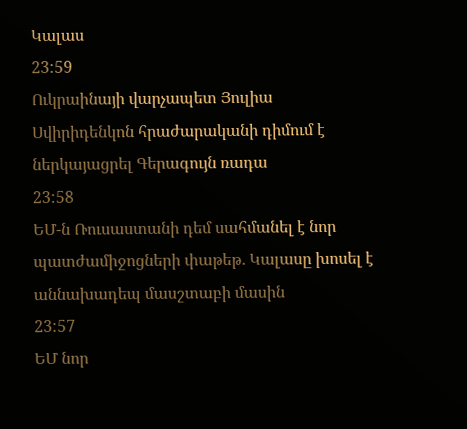Կալաս
23:59
Ուկրաինայի վարչապետ Յուլիա Սվիրիդենկոն հրաժարականի դիմում է ներկայացրել Գերագույն ռադա
23:58
ԵՄ-ն Ռուսաստանի դեմ սահմանել է նոր պատժամիջոցների փաթեթ․ Կալասը խոսել է աննախադեպ մասշտաբի մասին
23:57
ԵՄ նոր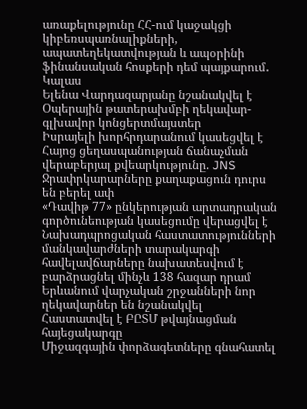առաքելությունը ՀՀ-ում կաջակցի կիբեռսպառնալիքների, ապատեղեկատվության և ապօրինի ֆինանսական հոսքերի դեմ պայքարում․ Կալաս
Ելենա Վարդազարյանը նշանակվել է Օպերային թատերախմբի ղեկավար-գլխավոր կոնցերտմայստեր
Իսրայելի խորհրդարանում կասեցվել է Հայոց ցեղասպանության ճանաչման վերաբերյալ քվեարկությունը. JNS
Ջրափրկարարները քաղաքացուն դուրս են բերել ափ
«Դավիթ 77» ընկերության արտադրական գործունեության կասեցումը վերացվել է
Նախադպրոցական հաստատությունների մանկավարժների տարակարգի հավելավճարները նախատեսվում է բարձրացնել մինչև 138 հազար դրամ
Երևանում վարչական շրջանների նոր ղեկավարներ են նշանակվել
Հաստատվել է ԲԸՏՄ թվայնացման հայեցակարգը
Միջազգային փորձագետները գնահատել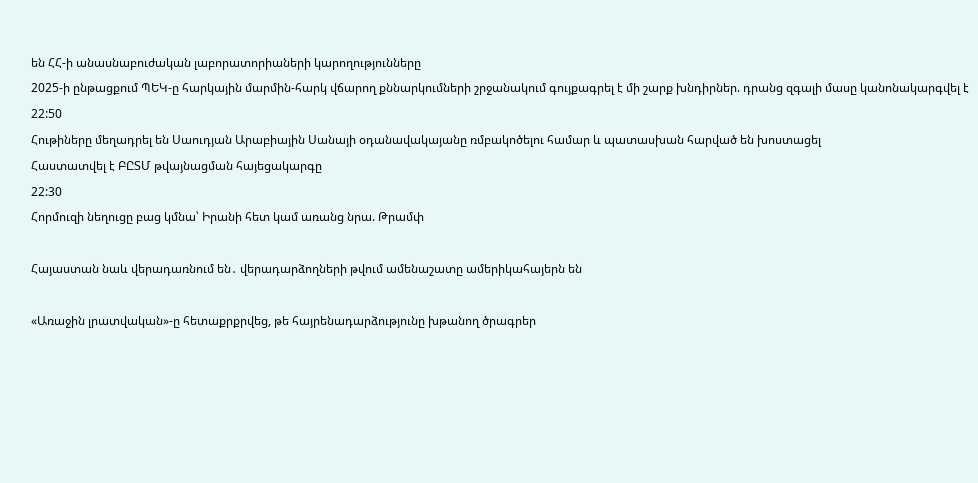են ՀՀ-ի անասնաբուժական լաբորատորիաների կարողությունները
2025-ի ընթացքում ՊԵԿ-ը հարկային մարմին-հարկ վճարող քննարկումների շրջանակում գույքագրել է մի շարք խնդիրներ. դրանց զգալի մասը կանոնակարգվել է
22:50
Հութիները մեղադրել են Սաուդյան Արաբիային Սանայի օդանավակայանը ռմբակոծելու համար և պատասխան հարված են խոստացել
Հաստատվել է ԲԸՏՄ թվայնացման հայեցակարգը
22:30
Հորմուզի նեղուցը բաց կմնա՝ Իրանի հետ կամ առանց նրա. Թրամփ

Հայաստան նաև վերադառնում են․ վերադարձողների թվում ամենաշատը ամերիկահայերն են

«Առաջին լրատվական»-ը հետաքրքրվեց, թե հայրենադարձությունը խթանող ծրագրեր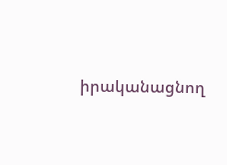իրականացնող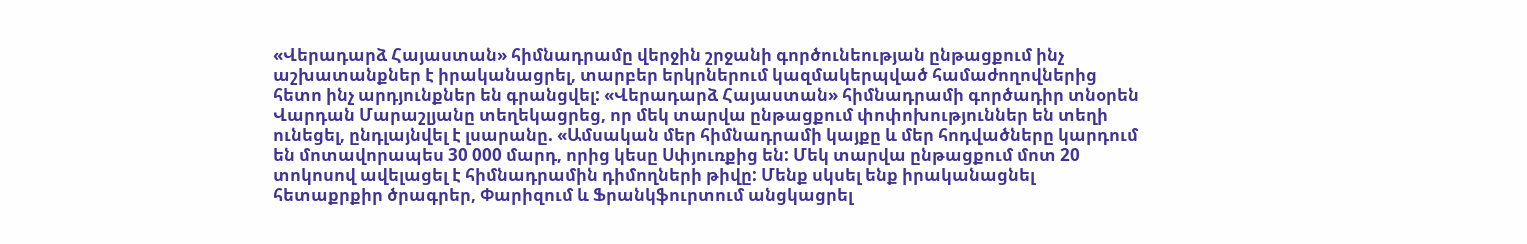«Վերադարձ Հայաստան» հիմնադրամը վերջին շրջանի գործունեության ընթացքում ինչ աշխատանքներ է իրականացրել, տարբեր երկրներում կազմակերպված համաժողովներից հետո ինչ արդյունքներ են գրանցվել: «Վերադարձ Հայաստան» հիմնադրամի գործադիր տնօրեն Վարդան Մարաշլյանը տեղեկացրեց, որ մեկ տարվա ընթացքում փոփոխություններ են տեղի ունեցել, ընդլայնվել է լսարանը. «Ամսական մեր հիմնադրամի կայքը և մեր հոդվածները կարդում են մոտավորապես 30 000 մարդ, որից կեսը Սփյուռքից են: Մեկ տարվա ընթացքում մոտ 20 տոկոսով ավելացել է հիմնադրամին դիմողների թիվը: Մենք սկսել ենք իրականացնել հետաքրքիր ծրագրեր, Փարիզում և Ֆրանկֆուրտում անցկացրել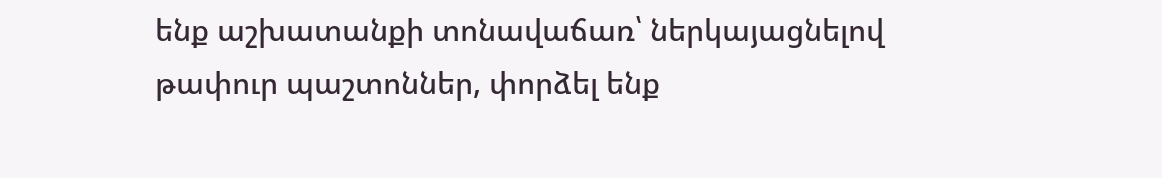ենք աշխատանքի տոնավաճառ՝ ներկայացնելով թափուր պաշտոններ, փորձել ենք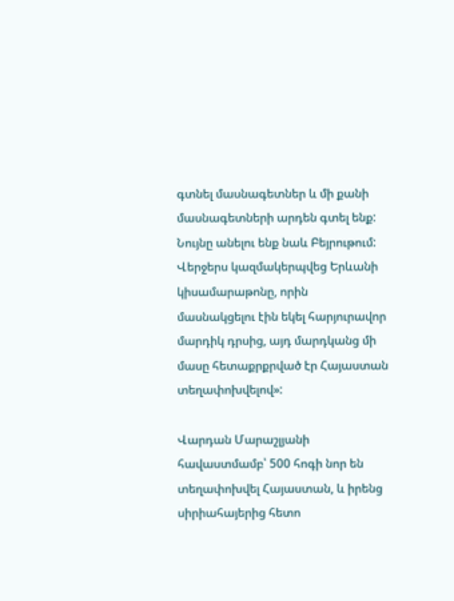գտնել մասնագետներ և մի քանի մասնագետների արդեն գտել ենք: Նույնը անելու ենք նաև Բեյրութում: Վերջերս կազմակերպվեց Երևանի կիսամարաթոնը, որին մասնակցելու էին եկել հարյուրավոր մարդիկ դրսից, այդ մարդկանց մի մասը հետաքրքրված էր Հայաստան տեղափոխվելով»:

Վարդան Մարաշլյանի հավաստմամբ՝ 500 հոգի նոր են տեղափոխվել Հայաստան, և իրենց սիրիահայերից հետո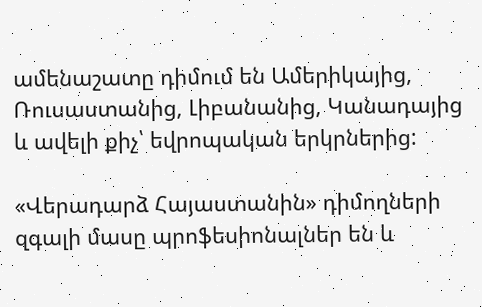ամենաշատը դիմում են Ամերիկայից,  Ռուսաստանից, Լիբանանից, Կանադայից և ավելի քիչ՝ եվրոպական երկրներից:

«Վերադարձ Հայաստանին» դիմողների զգալի մասը պրոֆեսիոնալներ են և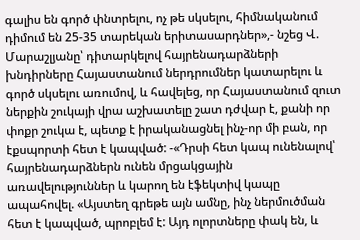գալիս են գործ փնտրելու, ոչ թե սկսելու, հիմնականում դիմում են 25-35 տարեկան երիտասարդներ»,- նշեց Վ. Մարաշլյանը՝ դիտարկելով հայրենադարձների խնդիրները Հայաստանում ներդրումներ կատարելու և գործ սկսելու առումով, և հավելեց, որ Հայաստանում զուտ ներքին շուկայի վրա աշխատելը շատ դժվար է, քանի որ փոքր շուկա է, պետք է իրականացնել ինչ-որ մի բան, որ էքսպորտի հետ է կապված: -«Դրսի հետ կապ ունենալով՝  հայրենադարձներն ունեն մրցակցային առավելություններ և կարող են էֆեկտիվ կապը ապահովել. «Այստեղ գրեթե այն ամնը, ինչ ներմուծման հետ է կապված, պրոբլեմ է: Այդ ոլորտները փակ են, և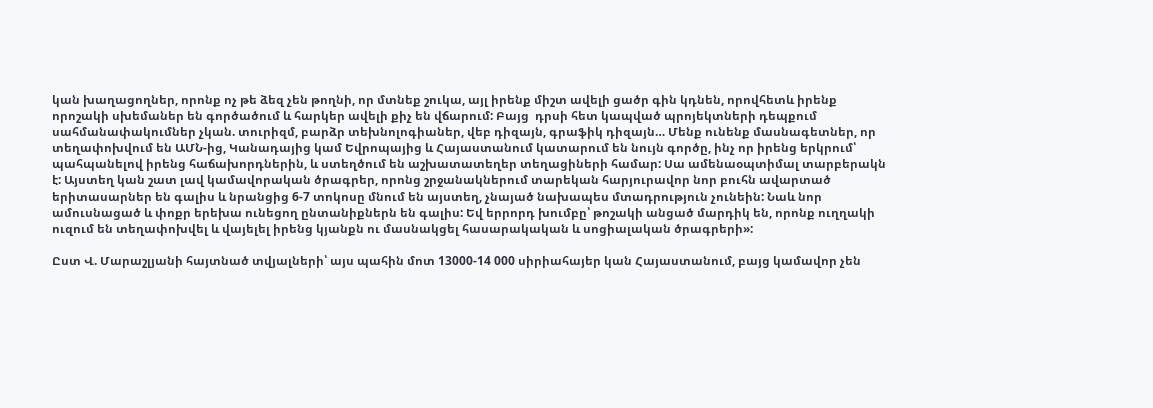կան խաղացողներ, որոնք ոչ թե ձեզ չեն թողնի, որ մտնեք շուկա, այլ իրենք միշտ ավելի ցածր գին կդնեն, որովհետև իրենք որոշակի սխեմաներ են գործածում և հարկեր ավելի քիչ են վճարում: Բայց  դրսի հետ կապված պրոյեկտների դեպքում սահմանափակումներ չկան. տուրիզմ, բարձր տեխնոլոգիաներ, վեբ դիզայն, գրաֆիկ դիզայն… Մենք ունենք մասնագետներ, որ տեղափոխվում են ԱՄՆ-ից, Կանադայից կամ Եվրոպայից և Հայաստանում կատարում են նույն գործը, ինչ որ իրենց երկրում՝ պահպանելով իրենց հաճախորդներին, և ստեղծում են աշխատատեղեր տեղացիների համար: Սա ամենաօպտիմալ տարբերակն է: Այստեղ կան շատ լավ կամավորական ծրագրեր, որոնց շրջանակներում տարեկան հարյուրավոր նոր բուհն ավարտած երիտասարներ են գալիս և նրանցից 6-7 տոկոսը մնում են այստեղ, չնայած նախապես մտադրություն չունեին: Նաև նոր ամուսնացած և փոքր երեխա ունեցող ընտանիքներն են գալիս: Եվ երրորդ խումբը՝ թոշակի անցած մարդիկ են, որոնք ուղղակի ուզում են տեղափոխվել և վայելել իրենց կյանքն ու մասնակցել հասարակական և սոցիալական ծրագրերի»:

Ըստ Վ. Մարաշլյանի հայտնած տվյալների՝ այս պահին մոտ 13000-14 000 սիրիահայեր կան Հայաստանում, բայց կամավոր չեն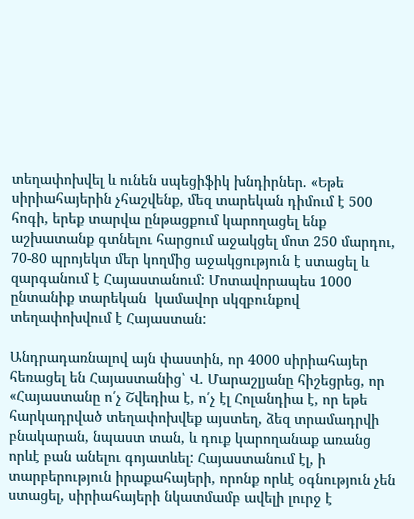տեղափոխվել և ունեն սպեցիֆիկ խնդիրներ. «Եթե սիրիահայերին չհաշվենք, մեզ տարեկան դիմում է 500 հոգի, երեք տարվա ընթացքում կարողացել ենք աշխատանք գտնելու հարցում աջակցել մոտ 250 մարդու, 70-80 պրոյեկտ մեր կողմից աջակցություն է ստացել և զարգանում է Հայաստանում: Մոտավորապես 1000 ընտանիք տարեկան  կամավոր սկզբունքով տեղափոխվում է Հայաստան:

Անդրադառնալով այն փաստին, որ 4000 սիրիահայեր հեռացել են Հայաստանից՝ Վ. Մարաշլյանը հիշեցրեց, որ «Հայաստանը ո՛չ Շվեդիա է, ո՛չ էլ Հոլանդիա է, որ եթե հարկադրված տեղափոխվեք այստեղ, ձեզ տրամադրվի բնակարան, նպաստ տան, և դուք կարողանաք առանց որևէ բան անելու գոյատևել: Հայաստանում էլ, ի տարբերություն իրաքահայերի, որոնք որևէ օգնություն չեն ստացել, սիրիահայերի նկատմամբ ավելի լուրջ է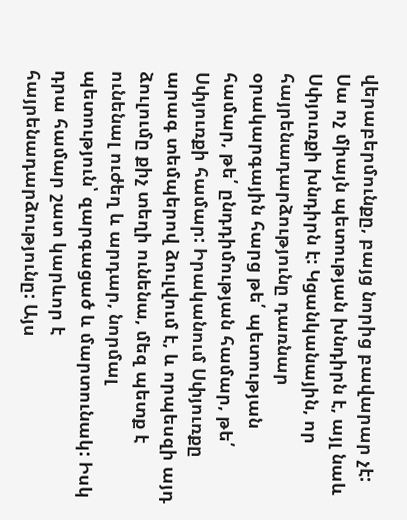վերաբերմունքը, բայց նորից բավարար չէ: Սա ոչ միայն պետության խնդիրն է, այլ նաև Սփյուռքի խնդիրն է: Կցանկանային, որ հայրենադարձությունը դառնար օրակարգային հարց թե՛ պետության համար, թե՛ ընդդիմության համար, թե՛ Սփյուռքի համար: Իրականում Սփյուռքը արագ տեմպերով ձուլվում է, և որպեսզի այդ ձուլումը քիչ տեղի ունենա, մեզ պետք է ունենալ ուժեղ և արդար, նորմալ պետություն՝ զարգացած և մարտունակ: Իսկ դրա համար շատ կարևոր է հայրենադարձությունը: Այս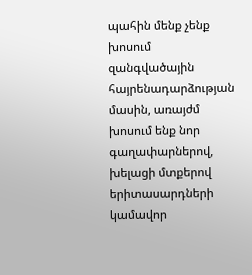պահին մենք չենք խոսում զանգվածային հայրենադարձության մասին, առայժմ խոսում ենք նոր գաղափարներով, խելացի մտքերով երիտասարդների կամավոր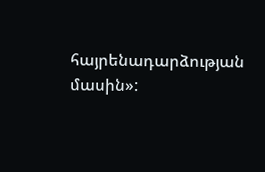հայրենադարձության մասին»: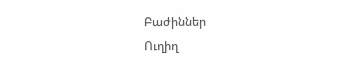Բաժիններ
Ուղիղ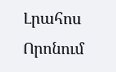Լրահոս
Որոնում